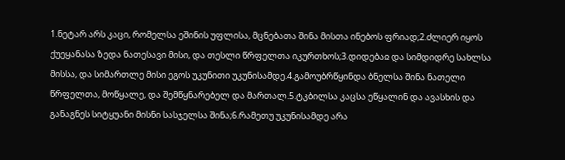1.ნეტარ არს კაცი, რომელსა ეშინის უფლისა, მცნებათა შინა მისთა ინებოს ფრიად;2.ძლიერ იყოს ქუეყანასა ზედა ნათესავი მისი, და თესლი წრფელთა იკურთხოს;3.დიდებაჲ და სიმდიდრე სახლსა მისსა, და სიმართლე მისი ეგოს უკუნითი უკუნისამდე.4.გამოუბრწყინდა ბნელსა შინა ნათელი წრფელთა, მოწყალე, და შემწყნარებელ და მართალ.5.ტკბილსა კაცსა ეწყალინ და ავასხის და განაგნეს სიტყუანი მისნი სასჯელსა შინა;6.რამეთუ უკუნისამდე არა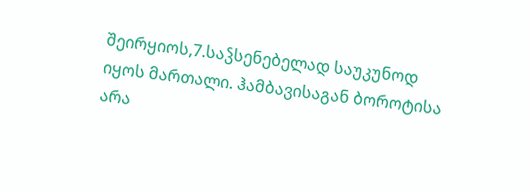შეირყიოს,7.საჴსენებელად საუკუნოდ იყოს მართალი. ჰამბავისაგან ბოროტისა არა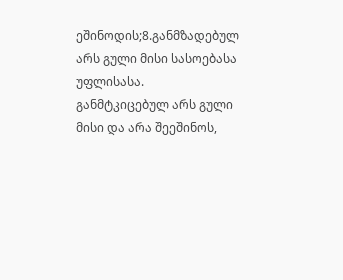ეშინოდის;8.განმზადებულ არს გული მისი სასოებასა უფლისასა. განმტკიცებულ არს გული მისი და არა შეეშინოს,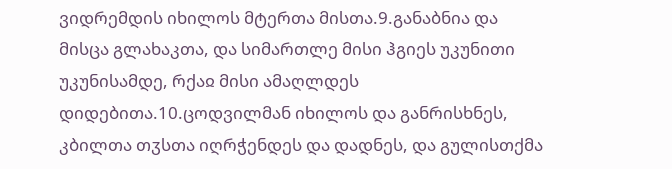ვიდრემდის იხილოს მტერთა მისთა.9.განაბნია და მისცა გლახაკთა, და სიმართლე მისი ჰგიეს უკუნითი უკუნისამდე, რქაჲ მისი ამაღლდეს დიდებითა.10.ცოდვილმან იხილოს და განრისხნეს, კბილთა თჳსთა იღრჭენდეს და დადნეს, და გულისთქმა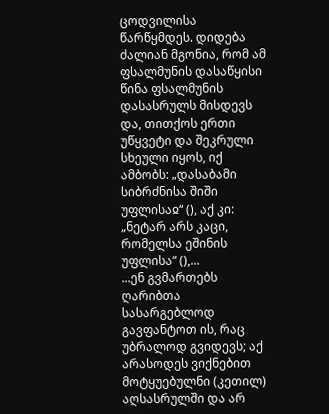ცოდვილისა წარწყმდეს. დიდება
ძალიან მგონია, რომ ამ ფსალმუნის დასაწყისი წინა ფსალმუნის დასასრულს მისდევს და, თითქოს ერთი უწყვეტი და შეკრული სხეული იყოს, იქ ამბობს: „დასაბამი სიბრძნისა შიში უფლისაჲ“ (), აქ კი: „ნეტარ არს კაცი, რომელსა ეშინის უფლისა“ (),...
...ენ გვმართებს ღარიბთა სასარგებლოდ გავფანტოთ ის, რაც უბრალოდ გვიდევს; აქ არასოდეს ვიქნებით მოტყუებულნი (კეთილ) აღსასრულში და არ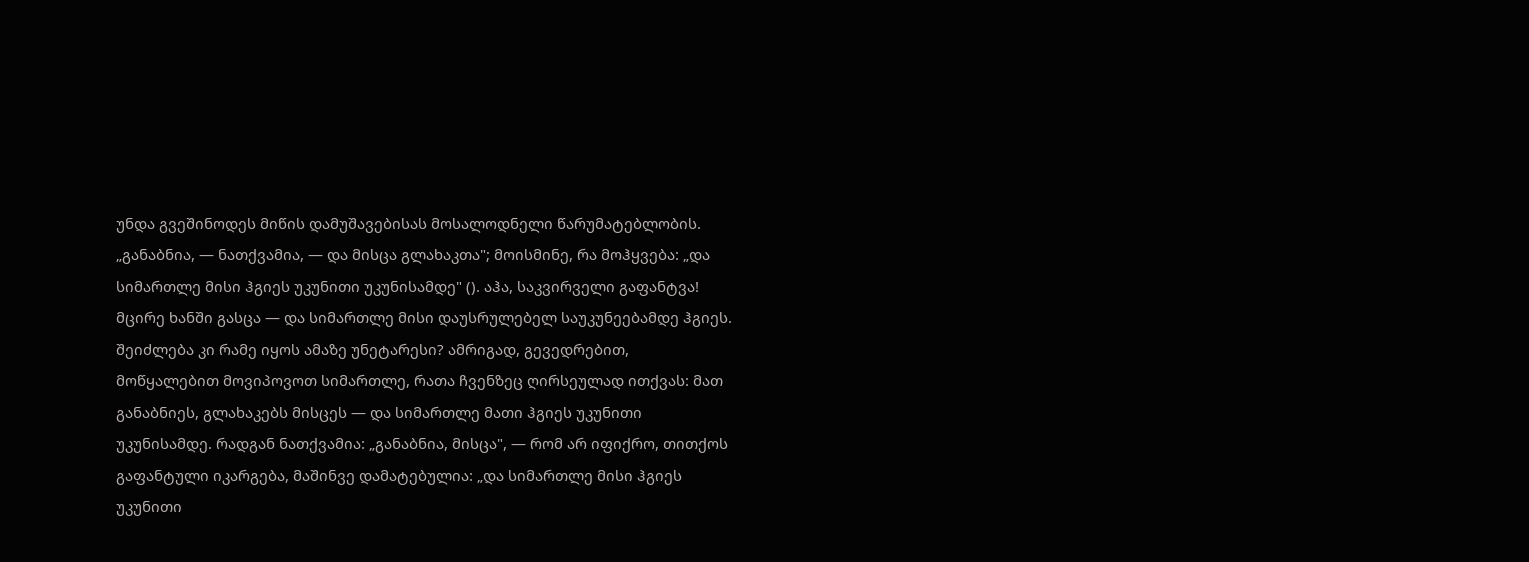უნდა გვეშინოდეს მიწის დამუშავებისას მოსალოდნელი წარუმატებლობის. „განაბნია, — ნათქვამია, — და მისცა გლახაკთა"; მოისმინე, რა მოჰყვება: „და სიმართლე მისი ჰგიეს უკუნითი უკუნისამდე" (). აჰა, საკვირველი გაფანტვა! მცირე ხანში გასცა — და სიმართლე მისი დაუსრულებელ საუკუნეებამდე ჰგიეს. შეიძლება კი რამე იყოს ამაზე უნეტარესი? ამრიგად, გევედრებით, მოწყალებით მოვიპოვოთ სიმართლე, რათა ჩვენზეც ღირსეულად ითქვას: მათ განაბნიეს, გლახაკებს მისცეს — და სიმართლე მათი ჰგიეს უკუნითი უკუნისამდე. რადგან ნათქვამია: „განაბნია, მისცა", — რომ არ იფიქრო, თითქოს გაფანტული იკარგება, მაშინვე დამატებულია: „და სიმართლე მისი ჰგიეს უკუნითი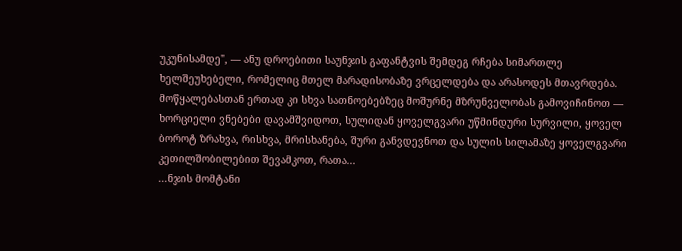უკუნისამდე", — ანუ დროებითი საუნჯის გაფანტვის შემდეგ რჩება სიმართლე ხელშეუხებელი, რომელიც მთელ მარადისობაზე ვრცელდება და არასოდეს მთავრდება. მოწყალებასთან ერთად კი სხვა სათნოებებზეც მოშურნე მზრუნველობას გამოვიჩინოთ — ხორციელი ვნებები დავამშვიდოთ, სულიდან ყოველგვარი უწმინდური სურვილი, ყოველ ბოროტ ზრახვა, რისხვა, მრისხანება, შური განვდევნოთ და სულის სილამაზე ყოველგვარი კეთილშობილებით შევამკოთ, რათა...
...ნჯის მომტანი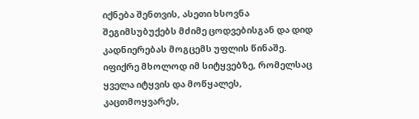იქნება შენთვის, ასეთი ხსოვნა შეგიმსუბუქებს მძიმე ცოდვებისგან და დიდ კადნიერებას მოგცემს უფლის წინაშე. იფიქრე მხოლოდ იმ სიტყვებზე, რომელსაც ყველა იტყვის და მოწყალეს, კაცთმოყვარეს,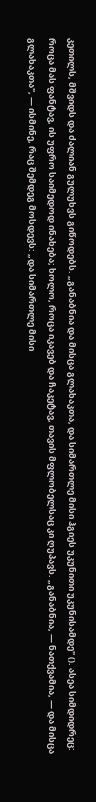კეთილს, მშვიდს და ძალიან გულუხვს გიწოდებს. „განაბნია და მისცა გლახაკთა, და სიმართლე მისი ჰგიეს უკუნითი უკუნისამდე" (). ასეა სიმდიდრეც: როცა მას ფანტავ, ის უფრო საიმედოდ ინახება; ხოლო, როცა იკავებ და ჩაკეტავ, თავის მფლობელსაც კი ღუპავს. „განაბნია, — ნათქვამია, — და მისცა გლახაკთა", — ისმინე, რაც შემდეგ მოსდევს: „და სიმართლე მისი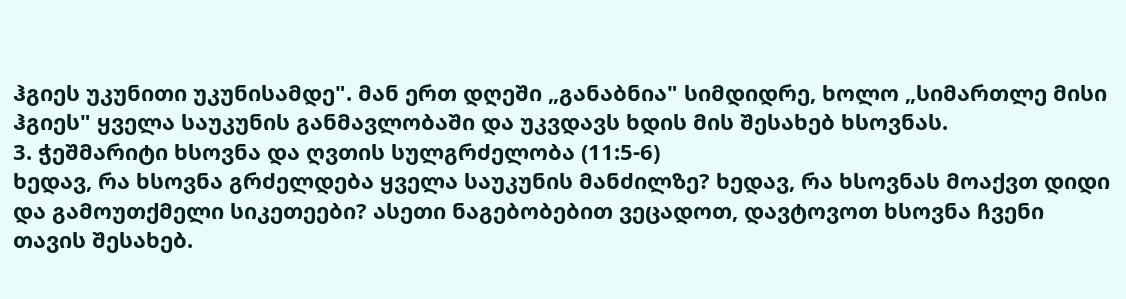ჰგიეს უკუნითი უკუნისამდე". მან ერთ დღეში „განაბნია" სიმდიდრე, ხოლო „სიმართლე მისი ჰგიეს" ყველა საუკუნის განმავლობაში და უკვდავს ხდის მის შესახებ ხსოვნას.
3. ჭეშმარიტი ხსოვნა და ღვთის სულგრძელობა (11:5-6)
ხედავ, რა ხსოვნა გრძელდება ყველა საუკუნის მანძილზე? ხედავ, რა ხსოვნას მოაქვთ დიდი და გამოუთქმელი სიკეთეები? ასეთი ნაგებობებით ვეცადოთ, დავტოვოთ ხსოვნა ჩვენი თავის შესახებ.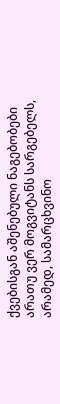ქვებისგან აშენებული ნაგებობები არათუ ვერ მოგვიტანს სარგებელს, არამედ, სამარცხვინო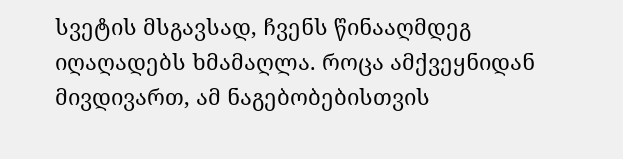სვეტის მსგავსად, ჩვენს წინააღმდეგ იღაღადებს ხმამაღლა. როცა ამქვეყნიდან მივდივართ, ამ ნაგებობებისთვის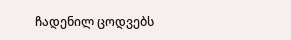ჩადენილ ცოდვებს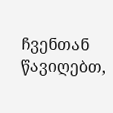ჩვენთან წავიღებთ,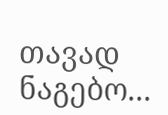თავად ნაგებო...